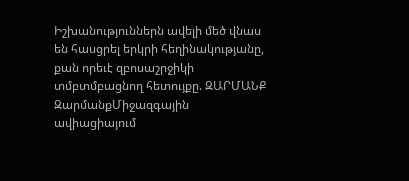Իշխանություններն ավելի մեծ վնաս են հասցրել երկրի հեղինակությանը, քան որեւէ զբոսաշրջիկի տմբտմբացնող հետույքը. ԶԱՐՄԱՆՔ
ԶարմանքՄիջազգային ավիացիայում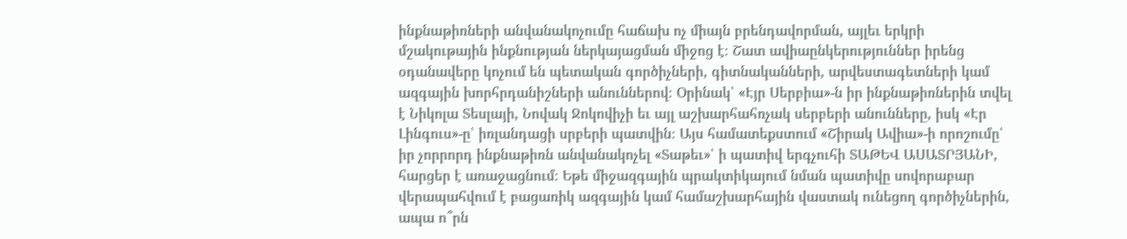ինքնաթիռների անվանակոչումը հաճախ ոչ միայն բրենդավորման, այլեւ երկրի մշակութային ինքնության ներկայացման միջոց է։ Շատ ավիաընկերություններ իրենց օդանավերը կոչում են պետական գործիչների, գիտնականների, արվեստագետների կամ ազգային խորհրդանիշների անուններով։ Օրինակ՝ «Էյր Սերբիա»-ն իր ինքնաթիռներին տվել է Նիկոլա Տեսլայի, Նովակ Ջոկովիչի եւ այլ աշխարհահռչակ սերբերի անունները, իսկ «Էր Լինգուս»-ը՝ իռլանդացի սրբերի պատվին։ Այս համատեքստում «Շիրակ Ավիա»-ի որոշումը՝ իր չորրորդ ինքնաթիռն անվանակոչել «Տաթեւ»՝ ի պատիվ երգչուհի ՏԱԹԵՎ ԱՍԱՏՐՅԱՆԻ, հարցեր է առաջացնում։ Եթե միջազգային պրակտիկայում նման պատիվը սովորաբար վերապահվում է բացառիկ ազգային կամ համաշխարհային վաստակ ունեցող գործիչներին, ապա ո՞րն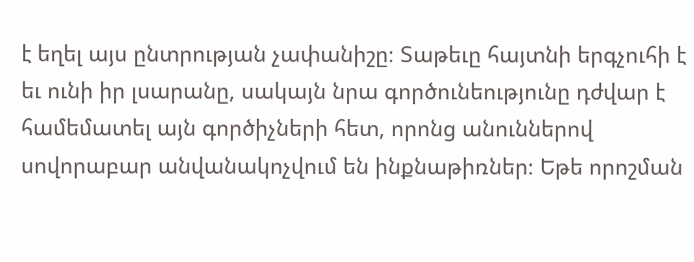է եղել այս ընտրության չափանիշը։ Տաթեւը հայտնի երգչուհի է եւ ունի իր լսարանը, սակայն նրա գործունեությունը դժվար է համեմատել այն գործիչների հետ, որոնց անուններով սովորաբար անվանակոչվում են ինքնաթիռներ։ Եթե որոշման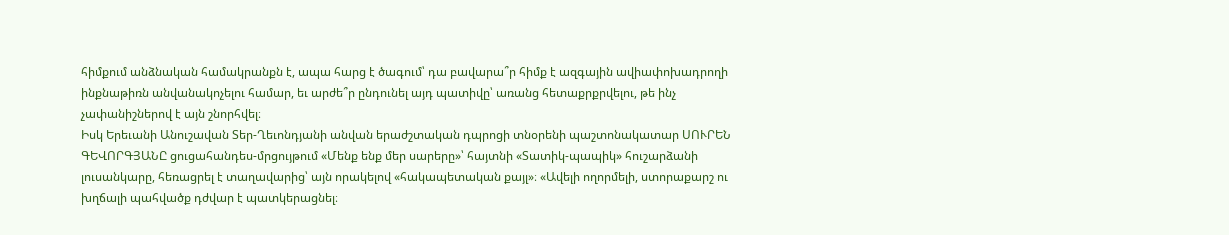հիմքում անձնական համակրանքն է, ապա հարց է ծագում՝ դա բավարա՞ր հիմք է ազգային ավիափոխադրողի ինքնաթիռն անվանակոչելու համար, եւ արժե՞ր ընդունել այդ պատիվը՝ առանց հետաքրքրվելու, թե ինչ չափանիշներով է այն շնորհվել։
Իսկ Երեւանի Անուշավան Տեր-Ղեւոնդյանի անվան երաժշտական դպրոցի տնօրենի պաշտոնակատար ՍՈՒՐԵՆ ԳԵՎՈՐԳՅԱՆԸ ցուցահանդես-մրցույթում «Մենք ենք մեր սարերը»՝ հայտնի «Տատիկ-պապիկ» հուշարձանի լուսանկարը, հեռացրել է տաղավարից՝ այն որակելով «հակապետական քայլ»։ «Ավելի ողորմելի, ստորաքարշ ու խղճալի պահվածք դժվար է պատկերացնել։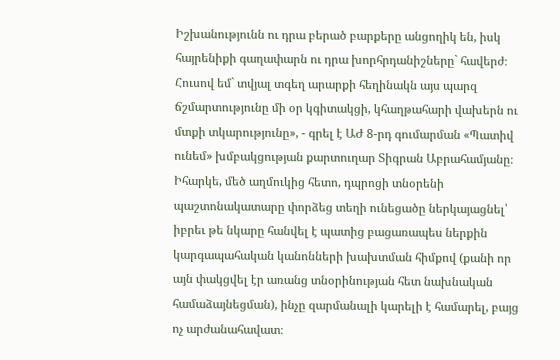Իշխանությունն ու դրա բերած բարքերը անցողիկ են, իսկ հայրենիքի գաղափարն ու դրա խորհրդանիշները` հավերժ։ Հուսով եմ` տվյալ տգեղ արարքի հեղինակն այս պարզ ճշմարտությունը մի օր կգիտակցի, կհաղթահարի վախերն ու մտքի տկարությունը», - գրել է ԱԺ 8-րդ գումարման «Պատիվ ունեմ» խմբակցության քարտուղար Տիգրան Աբրահամյանը։ Իհարկե, մեծ աղմուկից հետո, դպրոցի տնօրենի պաշտոնակատարը փորձեց տեղի ունեցածը ներկայացնել՝ իբրեւ թե նկարը հանվել է պատից բացառապես ներքին կարգապահական կանոնների խախտման հիմքով (քանի որ այն փակցվել էր առանց տնօրինության հետ նախնական համաձայնեցման), ինչը զարմանալի կարելի է համարել, բայց ոչ արժանահավատ։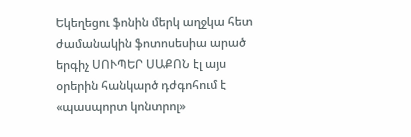Եկեղեցու ֆոնին մերկ աղջկա հետ ժամանակին ֆոտոսեսիա արած երգիչ ՍՈՒՊԵՐ ՍԱՔՈՆ էլ այս օրերին հանկարծ դժգոհում է «պասպորտ կոնտրոլ»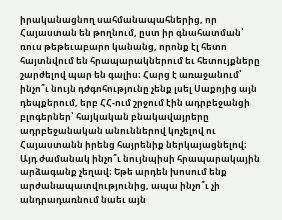իրականացնող սահմանապահներից, որ Հայաստան են թողնում, ըստ իր գնահատման՝ ռուս թեթեւաբարո կանանց, որոնք էլ հետո հայտնվում են հրապարակներում եւ հետույքները շարժելով պար են գալիս։ Հարց է առաջանում՝ ինչո՞ւ նույն դժգոհությունը չենք լսել Սաքոյից այն դեպքերում, երբ ՀՀ-ում շրջում էին ադրբեջանցի բլոգերներ՝ հայկական բնակավայրերը ադրբեջանական անուններով կոչելով ու Հայաստանն իրենց հայրենիք ներկայացնելով։ Այդ ժամանակ ինչո՞ւ նույնպիսի հրապարակային արձագանք չեղավ։ Եթե արդեն խոսում ենք արժանապատվությունից, ապա ինչո՞ւ չի անդրադառնում նաեւ այն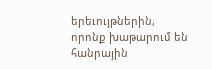երեւույթներին, որոնք խաթարում են հանրային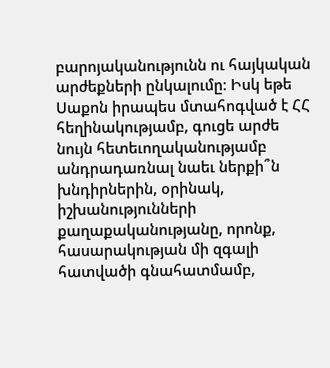բարոյականությունն ու հայկական արժեքների ընկալումը։ Իսկ եթե Սաքոն իրապես մտահոգված է ՀՀ հեղինակությամբ, գուցե արժե նույն հետեւողականությամբ անդրադառնալ նաեւ ներքի՞ն խնդիրներին, օրինակ, իշխանությունների քաղաքականությանը, որոնք, հասարակության մի զգալի հատվածի գնահատմամբ,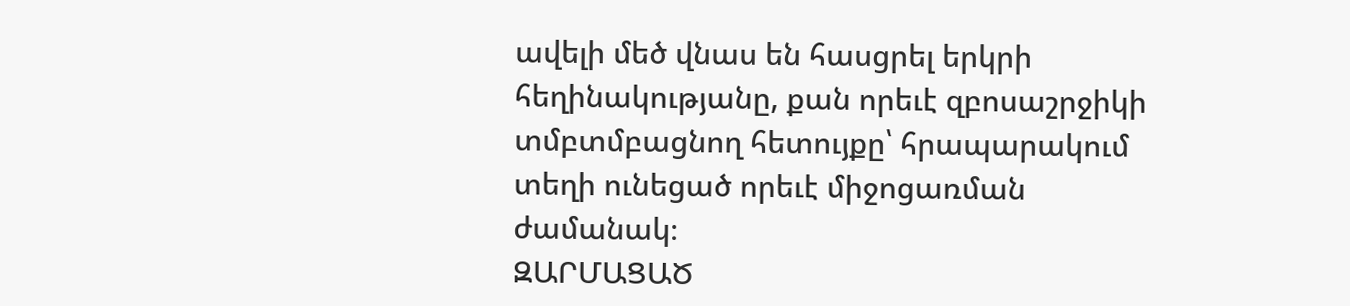ավելի մեծ վնաս են հասցրել երկրի հեղինակությանը, քան որեւէ զբոսաշրջիկի տմբտմբացնող հետույքը՝ հրապարակում տեղի ունեցած որեւէ միջոցառման ժամանակ։
ԶԱՐՄԱՑԱԾ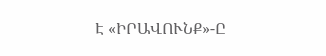Է «ԻՐԱՎՈՒՆՔ»-Ը